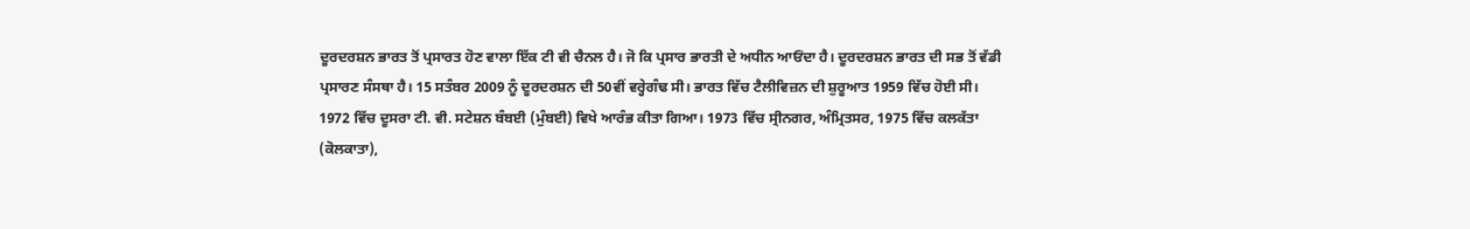ਦੂਰਦਰਸ਼ਨ ਭਾਰਤ ਤੋਂ ਪ੍ਰਸਾਰਤ ਹੋਣ ਵਾਲਾ ਇੱਕ ਟੀ ਵੀ ਚੈਨਲ ਹੈ। ਜੋ ਕਿ ਪ੍ਰਸਾਰ ਭਾਰਤੀ ਦੇ ਅਧੀਨ ਆਓਂਦਾ ਹੈ। ਦੂਰਦਰਸ਼ਨ ਭਾਰਤ ਦੀ ਸਭ ਤੋਂ ਵੱਡੀ ਪ੍ਰਸਾਰਣ ਸੰਸਥਾ ਹੈ। 15 ਸਤੰਬਰ 2009 ਨੂੰ ਦੂਰਦਰਸ਼ਨ ਦੀ 50ਵੀਂ ਵਰ੍ਹੇਗੰਢ ਸੀ। ਭਾਰਤ ਵਿੱਚ ਟੈਲੀਵਿਜ਼ਨ ਦੀ ਸ਼ੁਰੂਆਤ 1959 ਵਿੱਚ ਹੋਈ ਸੀ। 1972 ਵਿੱਚ ਦੂਸਰਾ ਟੀ. ਵੀ. ਸਟੇਸ਼ਨ ਬੰਬਈ (ਮੁੰਬਈ) ਵਿਖੇ ਆਰੰਭ ਕੀਤਾ ਗਿਆ। 1973 ਵਿੱਚ ਸ੍ਰੀਨਗਰ, ਅੰਮ੍ਰਿਤਸਰ, 1975 ਵਿੱਚ ਕਲਕੱਤਾ (ਕੋਲਕਾਤਾ),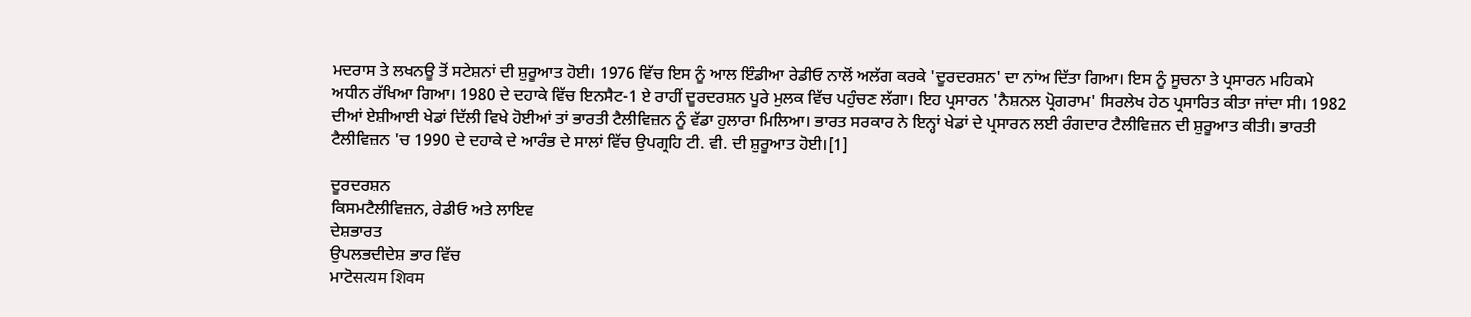ਮਦਰਾਸ ਤੇ ਲਖਨਊ ਤੋਂ ਸਟੇਸ਼ਨਾਂ ਦੀ ਸ਼ੁਰੂਆਤ ਹੋਈ। 1976 ਵਿੱਚ ਇਸ ਨੂੰ ਆਲ ਇੰਡੀਆ ਰੇਡੀਓ ਨਾਲੋਂ ਅਲੱਗ ਕਰਕੇ 'ਦੂਰਦਰਸ਼ਨ' ਦਾ ਨਾਂਅ ਦਿੱਤਾ ਗਿਆ। ਇਸ ਨੂੰ ਸੂਚਨਾ ਤੇ ਪ੍ਰਸਾਰਨ ਮਹਿਕਮੇ ਅਧੀਨ ਰੱਖਿਆ ਗਿਆ। 1980 ਦੇ ਦਹਾਕੇ ਵਿੱਚ ਇਨਸੈਟ-1 ਏ ਰਾਹੀਂ ਦੂਰਦਰਸ਼ਨ ਪੂਰੇ ਮੁਲਕ ਵਿੱਚ ਪਹੁੰਚਣ ਲੱਗਾ। ਇਹ ਪ੍ਰਸਾਰਨ 'ਨੈਸ਼ਨਲ ਪ੍ਰੋਗਰਾਮ' ਸਿਰਲੇਖ ਹੇਠ ਪ੍ਰਸਾਰਿਤ ਕੀਤਾ ਜਾਂਦਾ ਸੀ। 1982 ਦੀਆਂ ਏਸ਼ੀਆਈ ਖੇਡਾਂ ਦਿੱਲੀ ਵਿਖੇ ਹੋਈਆਂ ਤਾਂ ਭਾਰਤੀ ਟੈਲੀਵਿਜ਼ਨ ਨੂੰ ਵੱਡਾ ਹੁਲਾਰਾ ਮਿਲਿਆ। ਭਾਰਤ ਸਰਕਾਰ ਨੇ ਇਨ੍ਹਾਂ ਖੇਡਾਂ ਦੇ ਪ੍ਰਸਾਰਨ ਲਈ ਰੰਗਦਾਰ ਟੈਲੀਵਿਜ਼ਨ ਦੀ ਸ਼ੁਰੂਆਤ ਕੀਤੀ। ਭਾਰਤੀ ਟੈਲੀਵਿਜ਼ਨ 'ਚ 1990 ਦੇ ਦਹਾਕੇ ਦੇ ਆਰੰਭ ਦੇ ਸਾਲਾਂ ਵਿੱਚ ਉਪਗ੍ਰਹਿ ਟੀ. ਵੀ. ਦੀ ਸ਼ੁਰੂਆਤ ਹੋਈ।[1]

ਦੂਰਦਰਸ਼ਨ
ਕਿਸਮਟੈਲੀਵਿਜ਼ਨ, ਰੇਡੀਓ ਅਤੇ ਲਾਇਵ
ਦੇਸ਼ਭਾਰਤ
ਉਪਲਭਦੀਦੇਸ਼ ਭਾਰ ਵਿੱਚ
ਮਾਟੋसत्‍यम शिवम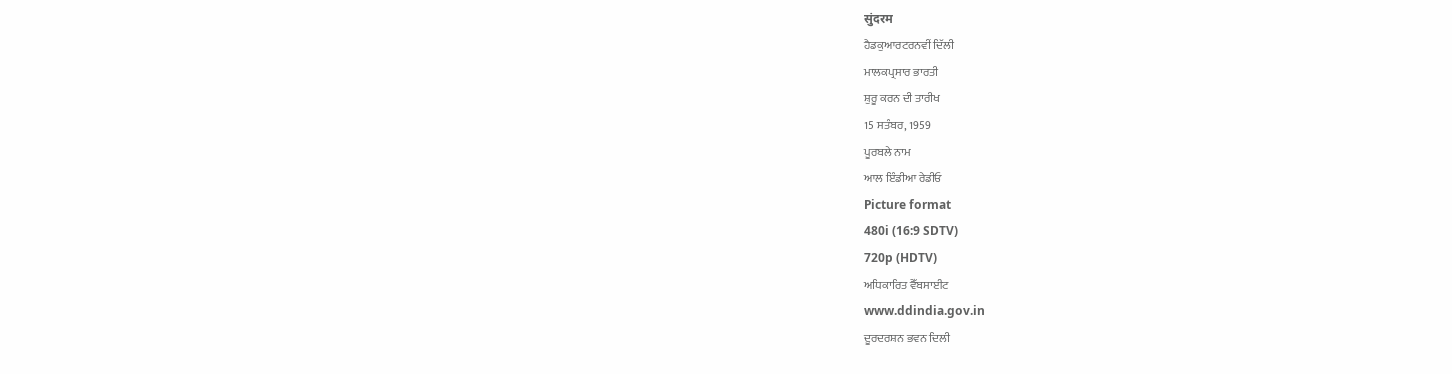सुंदरम
ਹੈਡਕੁਆਰਟਰਨਵੀਂ ਦਿੱਲੀ
ਮਾਲਕਪ੍ਰਸਾਰ ਭਾਰਤੀ
ਸ਼ੁਰੂ ਕਰਨ ਦੀ ਤਾਰੀਖ
15 ਸਤੰਬਰ, 1959
ਪੂਰਬਲੇ ਨਾਮ
ਆਲ ਇੰਡੀਆ ਰੇਡੀਓ
Picture format
480i (16:9 SDTV)
720p (HDTV)
ਅਧਿਕਾਰਿਤ ਵੈੱਬਸਾਈਟ
www.ddindia.gov.in
ਦੂਰਦਰਸ਼ਨ ਭਵਨ ਦਿਲੀ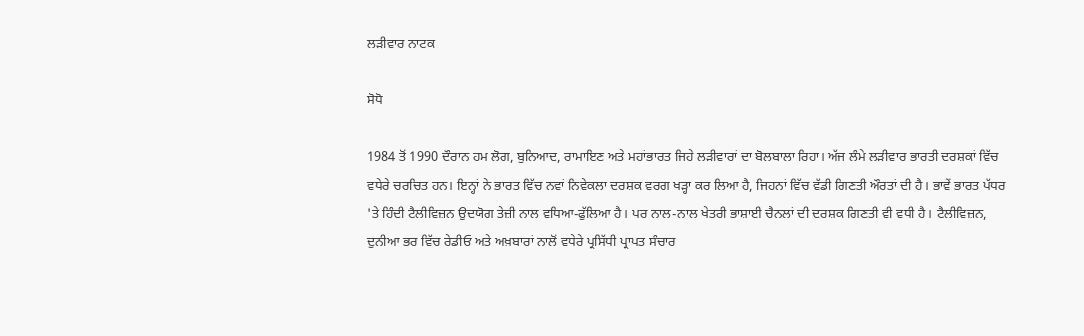ਲੜੀਵਾਰ ਨਾਟਕ

ਸੋਧੋ

1984 ਤੋਂ 1990 ਦੌਰਾਨ ਹਮ ਲੋਗ, ਬੁਨਿਆਦ, ਰਾਮਾਇਣ ਅਤੇ ਮਹਾਂਭਾਰਤ ਜਿਹੇ ਲੜੀਵਾਰਾਂ ਦਾ ਬੋਲਬਾਲਾ ਰਿਹਾ। ਅੱਜ ਲੰਮੇ ਲੜੀਵਾਰ ਭਾਰਤੀ ਦਰਸ਼ਕਾਂ ਵਿੱਚ ਵਧੇਰੇ ਚਰਚਿਤ ਹਨ। ਇਨ੍ਹਾਂ ਨੇ ਭਾਰਤ ਵਿੱਚ ਨਵਾਂ ਨਿਵੇਕਲਾ ਦਰਸ਼ਕ ਵਰਗ ਖੜ੍ਹਾ ਕਰ ਲਿਆ ਹੈ, ਜਿਹਨਾਂ ਵਿੱਚ ਵੱਡੀ ਗਿਣਤੀ ਔਰਤਾਂ ਦੀ ਹੈ। ਭਾਵੇਂ ਭਾਰਤ ਪੱਧਰ 'ਤੇ ਹਿੰਦੀ ਟੈਲੀਵਿਜ਼ਨ ਉਦਯੋਗ ਤੇਜ਼ੀ ਨਾਲ ਵਧਿਆ-ਫੁੱਲਿਆ ਹੈ। ਪਰ ਨਾਲ-ਨਾਲ ਖੇਤਰੀ ਭਾਸ਼ਾਈ ਚੈਨਲਾਂ ਦੀ ਦਰਸ਼ਕ ਗਿਣਤੀ ਵੀ ਵਧੀ ਹੈ। ਟੈਲੀਵਿਜ਼ਨ, ਦੁਨੀਆ ਭਰ ਵਿੱਚ ਰੇਡੀਓ ਅਤੇ ਅਖ਼ਬਾਰਾਂ ਨਾਲੋਂ ਵਧੇਰੇ ਪ੍ਰਸਿੱਧੀ ਪ੍ਰਾਪਤ ਸੰਚਾਰ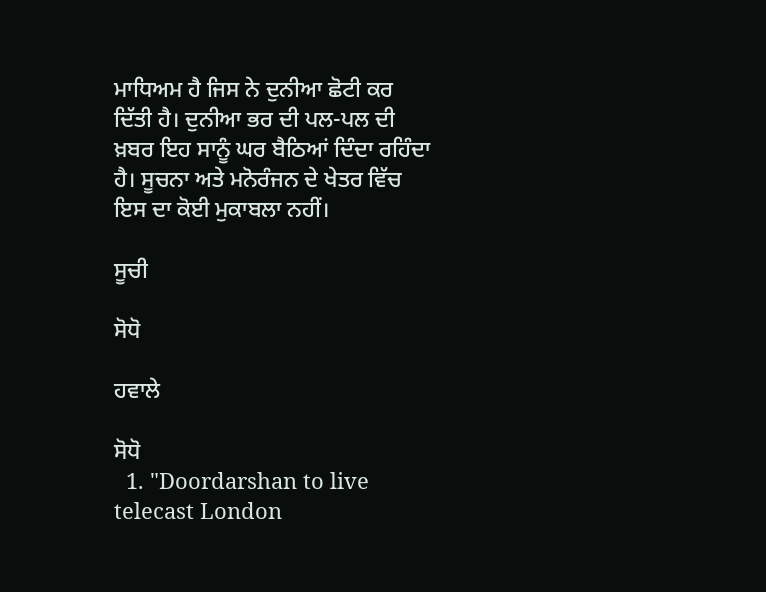ਮਾਧਿਅਮ ਹੈ ਜਿਸ ਨੇ ਦੁਨੀਆ ਛੋਟੀ ਕਰ ਦਿੱਤੀ ਹੈ। ਦੁਨੀਆ ਭਰ ਦੀ ਪਲ-ਪਲ ਦੀ ਖ਼ਬਰ ਇਹ ਸਾਨੂੰ ਘਰ ਬੈਠਿਆਂ ਦਿੰਦਾ ਰਹਿੰਦਾ ਹੈ। ਸੂਚਨਾ ਅਤੇ ਮਨੋਰੰਜਨ ਦੇ ਖੇਤਰ ਵਿੱਚ ਇਸ ਦਾ ਕੋਈ ਮੁਕਾਬਲਾ ਨਹੀਂ।

ਸੂਚੀ

ਸੋਧੋ

ਹਵਾਲੇ

ਸੋਧੋ
  1. "Doordarshan to live telecast London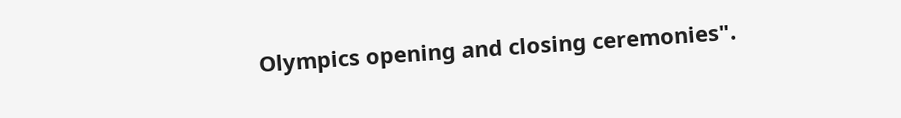Olympics opening and closing ceremonies".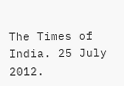The Times of India. 25 July 2012.